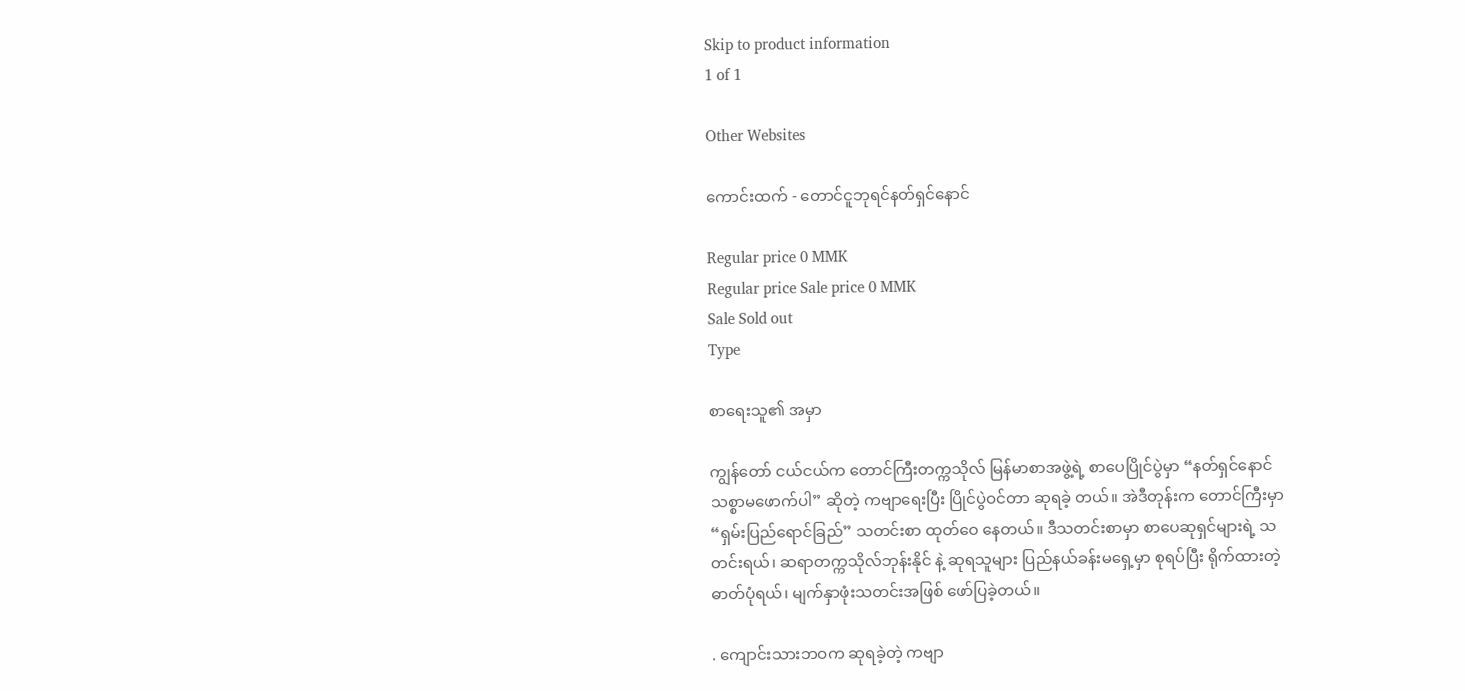Skip to product information
1 of 1

Other Websites

ကောင်းထက် - တောင်ငူဘုရင်နတ်ရှင်နောင်

Regular price 0 MMK
Regular price Sale price 0 MMK
Sale Sold out
Type

စာရေးသူ၏ အမှာ

ကျွန်တော် ငယ်ငယ်က တောင်ကြီးတက္ကသိုလ် မြန်မာစာအဖွဲ့ရဲ့ စာပေပြိုင်ပွဲမှာ “နတ်ရှင်နောင် သစ္စာမဖောက်ပါ” ဆိုတဲ့ ကဗျာရေးပြီး ပြိုင်ပွဲဝင်တာ ဆုရခဲ့ တယ်။ အဲဒီတုန်းက တောင်ကြီးမှာ “ရှမ်းပြည်ရောင်ခြည်” သတင်းစာ ထုတ်ဝေ နေတယ်။ ဒီသတင်းစာမှာ စာပေဆုရှင်များရဲ့ သတင်းရယ်၊ ဆရာတက္ကသိုလ်ဘုန်းနိုင် နဲ့ ဆုရသူများ ပြည်နယ်ခန်းမရှေ့မှာ စုရပ်ပြီး ရိုက်ထားတဲ့ ဓာတ်ပုံရယ်၊ မျက်နှာဖုံးသတင်းအဖြစ် ဖော်ပြခဲ့တယ်။

. ကျောင်းသားဘဝက ဆုရခဲ့တဲ့ ကဗျာ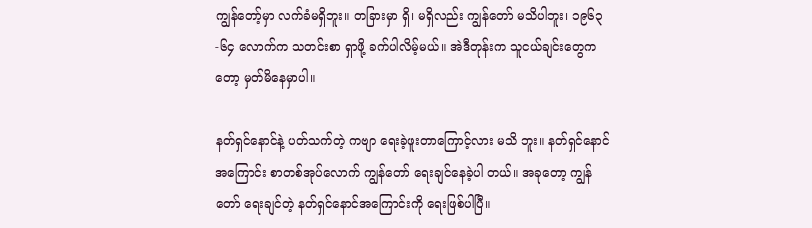ကျွန်တော့်မှာ လက်ခံမရှိဘူး။ တခြားမှာ ရှိ၊ မရှိလည်း ကျွန်တော် မသိပါဘူး၊ ၁၉၆၃-၆၄ လောက်က သတင်းစာ ရှာဖို့ ခက်ပါလိမ့်မယ်။ အဲဒီတုန်းက သူငယ်ချင်းတွေကတော့ မှတ်မိနေမှာပါ။

နတ်ရှင်နောင်နဲ့ ပတ်သက်တဲ့ ကဗျာ ရေးခဲ့ဖူးတာကြောင့်လား မသိ ဘူး။ နတ်ရှင်နောင်အကြောင်း စာတစ်အုပ်လောက် ကျွန်တော် ရေးချင်နေခဲ့ပါ တယ်။ အခုတော့ ကျွန်တော် ရေးချင်တဲ့ နတ်ရှင်နောင်အကြောင်းကို ရေးဖြစ်ပါပြီ။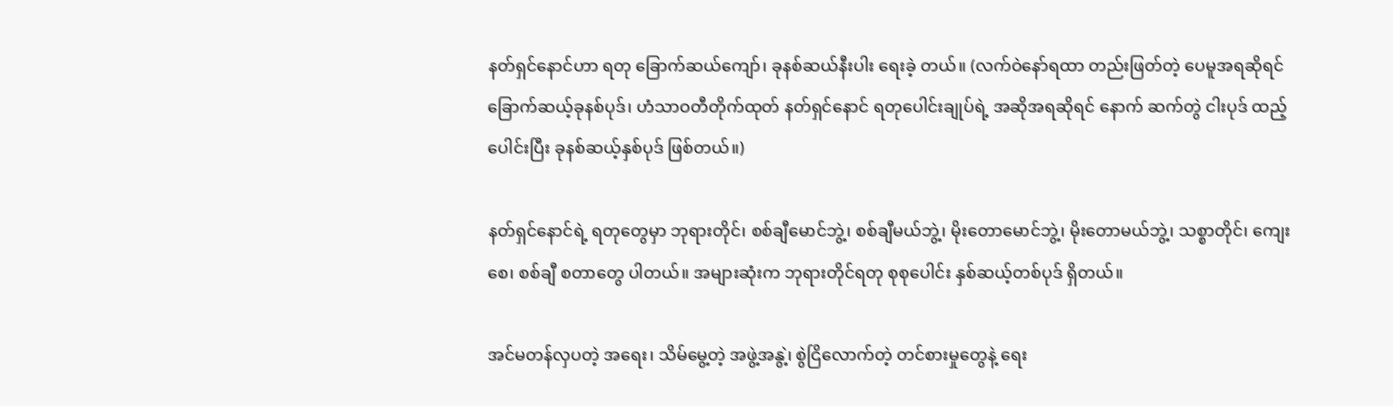နတ်ရှင်နောင်ဟာ ရတု ခြောက်ဆယ်ကျော်၊ ခုနစ်ဆယ်နီးပါး ရေးခဲ့ တယ်။ (လက်ဝဲနော်ရထာ တည်းဖြတ်တဲ့ ပေမူအရဆိုရင် ခြောက်ဆယ့်ခုနစ်ပုဒ်၊ ဟံသာဝတီတိုက်ထုတ် နတ်ရှင်နောင် ရတုပေါင်းချုပ်ရဲ့ အဆိုအရဆိုရင် နောက် ဆက်တွဲ ငါးပုဒ် ထည့်ပေါင်းပြီး ခုနစ်ဆယ့်နှစ်ပုဒ် ဖြစ်တယ်။)

နတ်ရှင်နောင်ရဲ့ ရတုတွေမှာ ဘုရားတိုင်၊ စစ်ချီမောင်ဘွဲ့၊ စစ်ချီမယ်ဘွဲ့၊ မိုးတောမောင်ဘွဲ့၊ မိုးတောမယ်ဘွဲ့၊ သစ္စာတိုင်၊ ကျေးစေ၊ စစ်ချီ စတာတွေ ပါတယ်။ အများဆုံးက ဘုရားတိုင်ရတု စုစုပေါင်း နှစ်ဆယ့်တစ်ပုဒ် ရှိတယ်။

အင်မတန်လှပတဲ့ အရေး၊ သိမ်မွေ့တဲ့ အဖွဲ့အနွဲ့၊ စွဲငြိလောက်တဲ့ တင်စားမှုတွေနဲ့ ရေး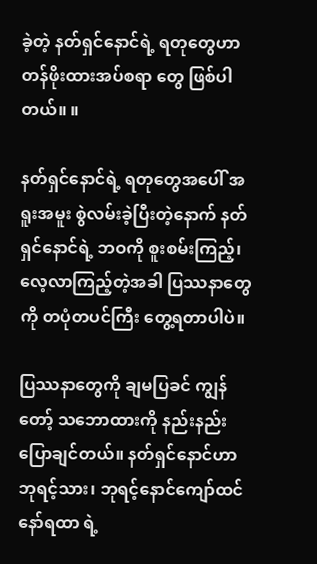ခဲ့တဲ့ နတ်ရှင်နောင်ရဲ့ ရတုတွေဟာ တန်ဖိုးထားအပ်စရာ တွေ ဖြစ်ပါတယ်။ ။

နတ်ရှင်နောင်ရဲ့ ရတုတွေအပေါ် အရူးအမူး စွဲလမ်းခဲ့ပြီးတဲ့နောက် နတ်ရှင်နောင်ရဲ့ ဘဝကို စူးစမ်းကြည့်၊ လေ့လာကြည့်တဲ့အခါ ပြဿနာတွေကို တပုံတပင်ကြီး တွေ့ရတာပါပဲ။

ပြဿနာတွေကို ချမပြခင် ကျွန်တော့် သဘောထားကို နည်းနည်း ပြောချင်တယ်။ နတ်ရှင်နောင်ဟာ ဘုရင့်သား၊ ဘုရင့်နောင်ကျော်ထင်နော်ရထာ ရဲ့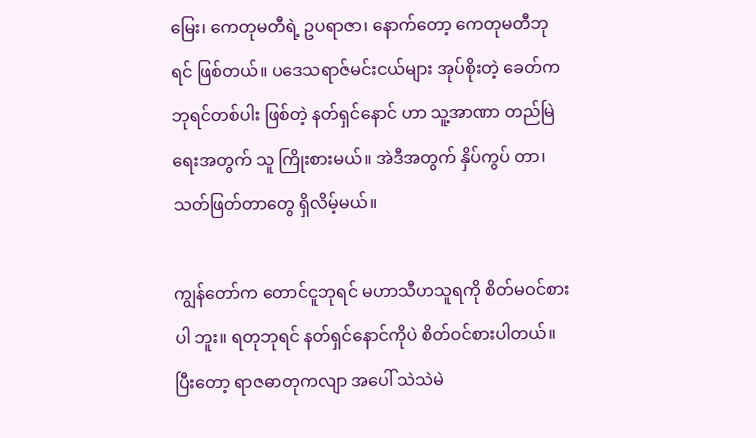မြေး၊ ကေတုမတီရဲ့ ဥပရာဇာ၊ နောက်တော့ ကေတုမတီဘုရင် ဖြစ်တယ်။ ပဒေသရာဇ်မင်းငယ်များ အုပ်စိုးတဲ့ ခေတ်က ဘုရင်တစ်ပါး ဖြစ်တဲ့ နတ်ရှင်နောင် ဟာ သူ့အာဏာ တည်မြဲရေးအတွက် သူ ကြိုးစားမယ်။ အဲဒီအတွက် နှိပ်ကွပ် တာ၊ သတ်ဖြတ်တာတွေ ရှိလိမ့်မယ်။

ကျွန်တော်က တောင်ငူဘုရင် မဟာသီဟသူရကို စိတ်မဝင်စားပါ ဘူး။ ရတုဘုရင် နတ်ရှင်နောင်ကိုပဲ စိတ်ဝင်စားပါတယ်။ ပြီးတော့ ရာဇဓာတုကလျာ အပေါ် သဲသဲမဲ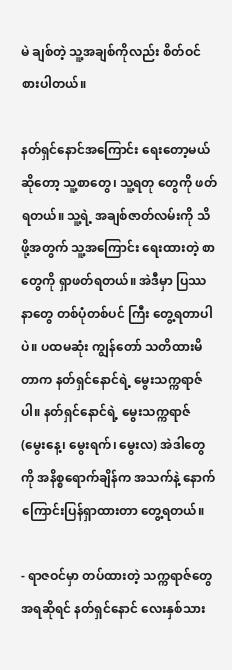မဲ ချစ်တဲ့ သူ့အချစ်ကိုလည်း စိတ်ဝင်စားပါတယ်။

နတ်ရှင်နောင်အကြောင်း ရေးတော့မယ် ဆိုတော့ သူ့စာတွေ၊ သူ့ရတု တွေကို ဖတ်ရတယ်။ သူ့ရဲ့ အချစ်ဇာတ်လမ်းကို သိဖို့အတွက် သူ့အကြောင်း ရေးထားတဲ့ စာတွေကို ရှာဖတ်ရတယ်။ အဲဒီမှာ ပြဿနာတွေ တစ်ပုံတစ်ပင် ကြီး တွေ့ရတာပါပဲ။ ပထမဆုံး ကျွန်တော် သတိထားမိတာက နတ်ရှင်နောင်ရဲ့ မွေးသက္ကရာဇ်ပါ။ နတ်ရှင်နောင်ရဲ့ မွေးသက္ကရာဇ် (မွေးနေ့၊ မွေးရက်၊ မွေးလ) အဲဒါတွေကို အနိစ္စရောက်ချိန်က အသက်နဲ့ နောက်ကြောင်းပြန်ရှာထားတာ တွေ့ရတယ်။

- ရာဇဝင်မှာ တပ်ထားတဲ့ သက္ကရာဇ်တွေအရဆိုရင် နတ်ရှင်နောင် လေးနှစ်သား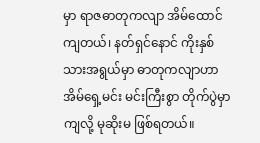မှာ ရာဇဓာတုကလျာ အိမ်ထောင်ကျတယ်၊ နတ်ရှင်နောင် ကိုးနှစ် သားအရွယ်မှာ ဓာတုကလျာဟာ အိမ်ရှေ့မင်း မင်းကြီးစွာ တိုက်ပွဲမှာကျလို့ မုဆိုးမ ဖြစ်ရတယ်။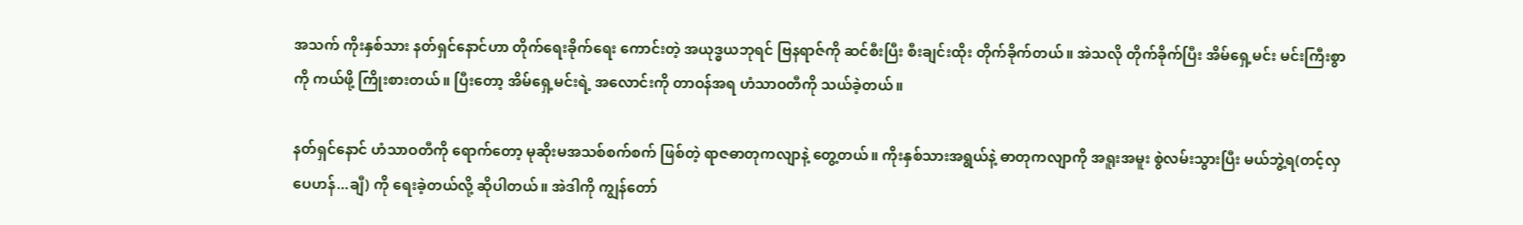အသက် ကိုးနှစ်သား နတ်ရှင်နောင်ဟာ တိုက်ရေးခိုက်ရေး ကောင်းတဲ့ အယုဒ္ဓယဘုရင် ဗြနရာဇ်ကို ဆင်စီးပြီး စီးချင်းထိုး တိုက်ခိုက်တယ်။ အဲသလို တိုက်ခိုက်ပြီး အိမ်ရှေ့မင်း မင်းကြီးစွာကို ကယ်ဖို့ ကြိုးစားတယ်။ ပြီးတော့ အိမ်ရှေ့မင်းရဲ့ အလောင်းကို တာဝန်အရ ဟံသာဝတီကို သယ်ခဲ့တယ်။

နတ်ရှင်နောင် ဟံသာဝတီကို ရောက်တော့ မုဆိုးမအသစ်စက်စက် ဖြစ်တဲ့ ရာဇဓာတုကလျာနဲ့ တွေ့တယ်။ ကိုးနှစ်သားအရွယ်နဲ့ ဓာတုကလျာကို အရူးအမူး စွဲလမ်းသွားပြီး မယ်ဘွဲ့ရ(တင့်လှပေဟန်...ချီ) ကို ရေးခဲ့တယ်လို့ ဆိုပါတယ်။ အဲဒါကို ကျွန်တော်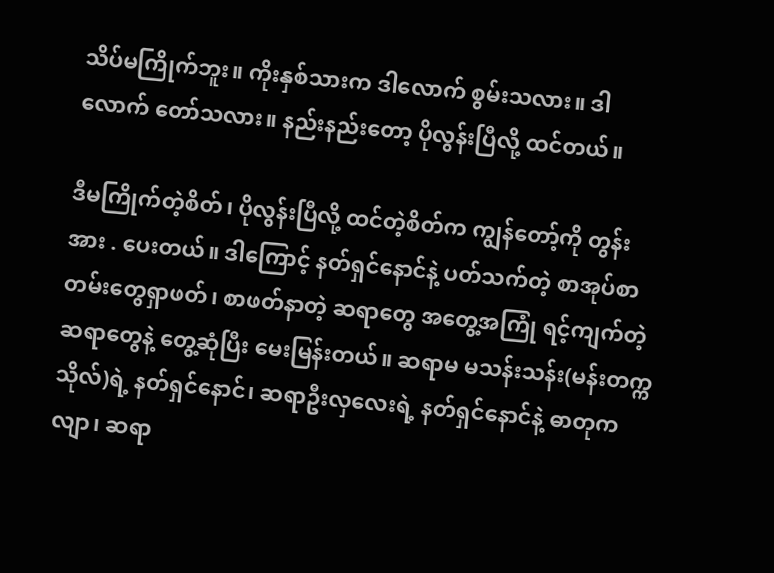သိပ်မကြိုက်ဘူး။ ကိုးနှစ်သားက ဒါလောက် စွမ်းသလား။ ဒါလောက် တော်သလား။ နည်းနည်းတော့ ပိုလွန်းပြီလို့ ထင်တယ်။

ဒီမကြိုက်တဲ့စိတ်၊ ပိုလွန်းပြီလို့ ထင်တဲ့စိတ်က ကျွန်တော့်ကို တွန်းအား . ပေးတယ်။ ဒါကြောင့် နတ်ရှင်နောင်နဲ့ ပတ်သက်တဲ့ စာအုပ်စာတမ်းတွေရှာဖတ်၊ စာဖတ်နာတဲ့ ဆရာတွေ အတွေ့အကြုံ ရင့်ကျက်တဲ့ ဆရာတွေနဲ့ တွေ့ဆုံပြီး မေးမြန်းတယ်။ ဆရာမ မသန်းသန်း(မန်းတက္ကသိုလ်)ရဲ့ နတ်ရှင်နောင်၊ ဆရာဦးလှလေးရဲ့ နတ်ရှင်နောင်နဲ့ ဓာတုကလျာ၊ ဆရာ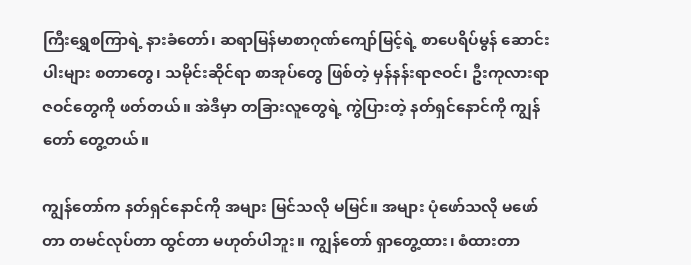ကြီးရွှေစကြာရဲ့ နားခံတော်၊ ဆရာမြန်မာစာဂုဏ်ကျော်မြင့်ရဲ့ စာပေရိပ်မွန် ဆောင်းပါးများ စတာတွေ၊ သမိုင်းဆိုင်ရာ စာအုပ်တွေ ဖြစ်တဲ့ မှန်နန်းရာဇဝင်၊ ဦးကုလားရာဇဝင်တွေကို ဖတ်တယ်။ အဲဒီမှာ တခြားလူတွေရဲ့ ကွဲပြားတဲ့ နတ်ရှင်နောင်ကို ကျွန်တော် တွေ့တယ်။

ကျွန်တော်က နတ်ရှင်နောင်ကို အများ မြင်သလို မမြင်။ အများ ပုံဖော်သလို မဖော်တာ တမင်လုပ်တာ ထွင်တာ မဟုတ်ပါဘူး။ ကျွန်တော် ရှာတွေ့ထား၊ စံထားတာ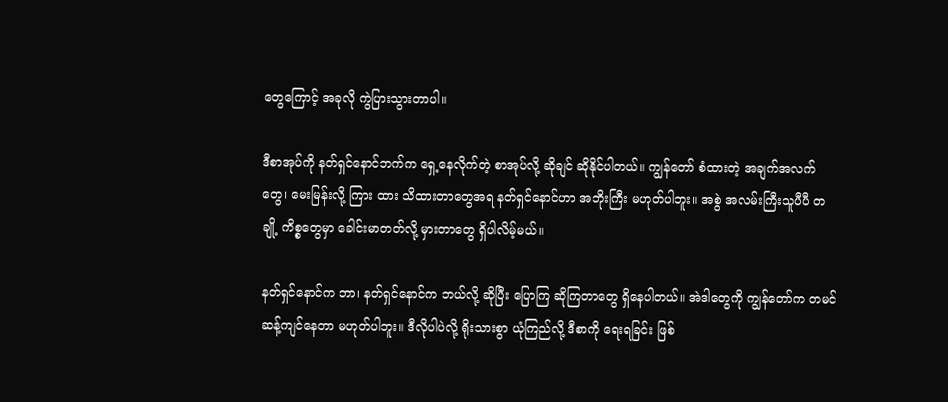တွေကြောင့် အခုလို ကွဲပြားသွားတာပါ။

ဒီစာအုပ်ကို နတ်ရှင်နောင်ဘက်က ရှေ့နေလိုက်တဲ့ စာအုပ်လို့ ဆိုချင် ဆိုနိုင်ပါတယ်။ ကျွန်တော် စံထားတဲ့ အချက်အလက်တွေ၊ မေးမြန်းလို့ ကြား ထား သိထားတာတွေအရ နတ်ရှင်နောင်ဟာ အဘိုးကြီး မဟုတ်ပါဘူး။ အစွဲ အလမ်းကြီးသူပီပီ တချို့ ကိစ္စတွေမှာ ခေါင်းမာတတ်လို့ မှားတာတွေ ရှိပါလိမ့်မယ်။

နတ်ရှင်နောင်က ဘာ၊ နတ်ရှင်နောင်က ဘယ်လို့ ဆိုပြီး ပြောကြ ဆိုကြတာတွေ ရှိနေပါတယ်။ အဲဒါတွေကို ကျွန်တော်က တမင်ဆန့်ကျင်နေတာ မဟုတ်ပါဘူး။ ဒီလိုပါပဲလို့ ရိုးသားစွာ ယုံကြည်လို့ ဒီစာကို ရေးရခြင်း ဖြစ်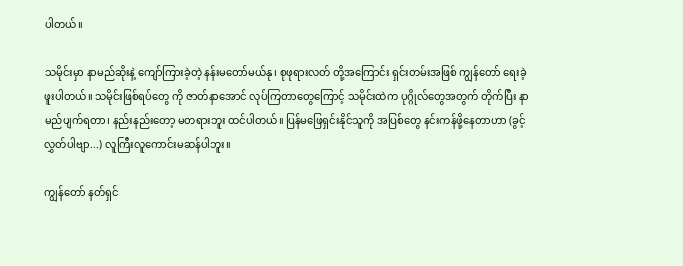ပါတယ်။

သမိုင်းမှာ နာမည်ဆိုးနဲ့ ကျော်ကြားခဲ့တဲ့ နန်းမတော်မယ်နု၊ စုဖုရားလတ် တို့အကြောင်း ရှင်းတမ်းအဖြစ် ကျွန်တော် ရေးခဲ့ဖူးပါတယ်။ သမိုင်းဖြစ်ရပ်တွေ ကို ဇာတ်နာအောင် လုပ်ကြတာတွေကြောင့် သမိုင်းထဲက ပုဂ္ဂိုလ်တွေအတွက် တိုက်ပြီး နာမည်ပျက်ရတာ၊ နည်းနည်းတော့ မတရားဘူး ထင်ပါတယ်။ ပြန်မဖြေရှင်းနိုင်သူကို အပြစ်တွေ နင်းကန်ဖို့နေတာဟာ (ခွင့်လွှတ်ပါဗျာ...) လူကြီးလူကောင်းမဆန်ပါဘူး။

ကျွန်တော် နတ်ရှင်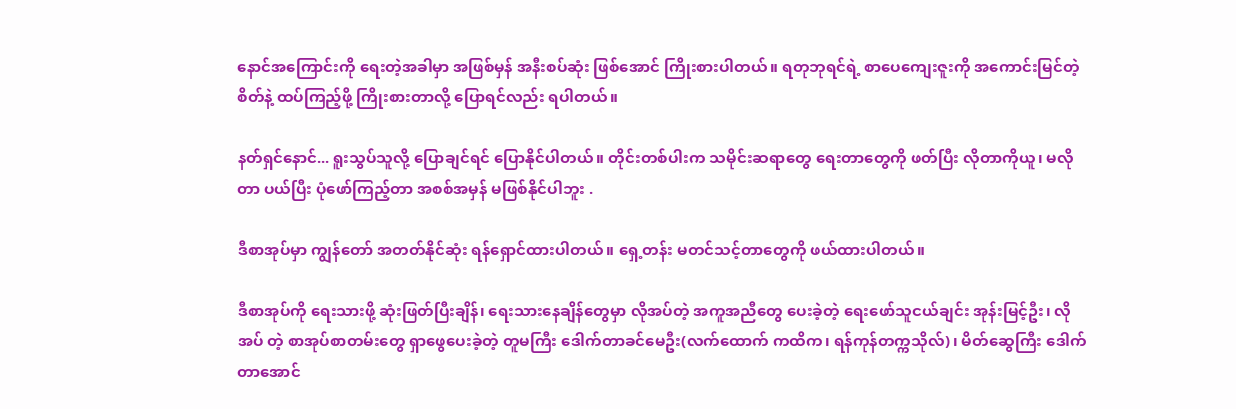နောင်အကြောင်းကို ရေးတဲ့အခါမှာ အဖြစ်မှန် အနီးစပ်ဆုံး ဖြစ်အောင် ကြိုးစားပါတယ်။ ရတုဘုရင်ရဲ့ စာပေကျေးဇူးကို အကောင်းမြင်တဲ့စိတ်နဲ့ ထပ်ကြည့်ဖို့ ကြိုးစားတာလို့ ပြောရင်လည်း ရပါတယ်။

နတ်ရှင်နောင်... ရူးသွပ်သူလို့ ပြောချင်ရင် ပြောနိုင်ပါတယ်။ တိုင်းတစ်ပါးက သမိုင်းဆရာတွေ ရေးတာတွေကို ဖတ်ပြီး လိုတာကိုယူ၊ မလိုတာ ပယ်ပြီး ပုံဖော်ကြည့်တာ အစစ်အမှန် မဖြစ်နိုင်ပါဘူး .

ဒီစာအုပ်မှာ ကျွန်တော် အတတ်နိုင်ဆုံး ရန်ရှောင်ထားပါတယ်။ ရှေ့တန်း မတင်သင့်တာတွေကို ဖယ်ထားပါတယ်။

ဒီစာအုပ်ကို ရေးသားဖို့ ဆုံးဖြတ်ပြီးချိန်၊ ရေးသားနေချိန်တွေမှာ လိုအပ်တဲ့ အကူအညီတွေ ပေးခဲ့တဲ့ ရေးဖော်သူငယ်ချင်း အုန်းမြင့်ဦး၊ လိုအပ် တဲ့ စာအုပ်စာတမ်းတွေ ရှာဖွေပေးခဲ့တဲ့ တူမကြီး ဒေါက်တာခင်မေဦး(လက်ထောက် ကထိက၊ ရန်ကုန်တက္ကသိုလ်)၊ မိတ်ဆွေကြီး ဒေါက်တာအောင်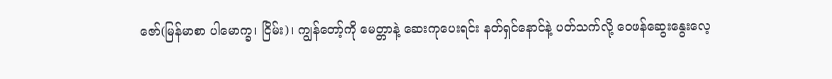ဇော်(မြန်မာစာ ပါမောက္ခ၊ ငြိမ်း)၊ ကျွန်တော့်ကို မေတ္တာနဲ့ ဆေးကုပေးရင်း နတ်ရှင်နောင်နဲ့ ပတ်သက်လို့ ဝေဖန်ဆွေးနွေးလေ့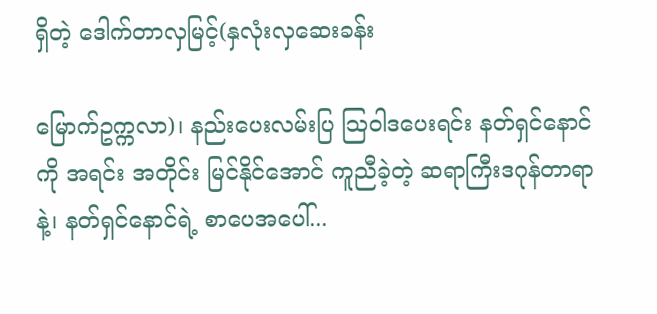ရှိတဲ့ ဒေါက်တာလှမြင့်(နှလုံးလှဆေးခန်း

မြောက်ဥက္ကလာ)၊ နည်းပေးလမ်းပြ သြဝါဒပေးရင်း နတ်ရှင်နောင်ကို အရင်း အတိုင်း မြင်နိုင်အောင် ကူညီခဲ့တဲ့ ဆရာကြီးဒဂုန်တာရာနဲ့၊ နတ်ရှင်နောင်ရဲ့ စာပေအပေါ်...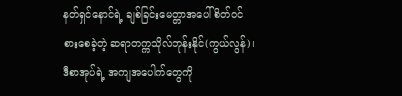နတ်ရှင်နောင်ရဲ့ ချစ်ခြင်းမေတ္တာအပေါ် စိတ်ဝင်စားစေခဲ့တဲ့ ဆရာတက္ကသိုလ်ဘုန်းနိုင်(ကွယ်လွန်)၊ ဒီစာအုပ်ရဲ့ အကျအပေါက်တွေကို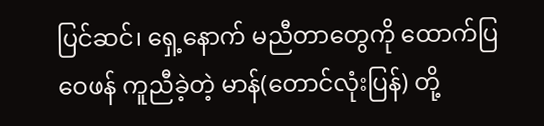ပြင်ဆင်၊ ရှေ့နောက် မညီတာတွေကို ထောက်ပြဝေဖန် ကူညီခဲ့တဲ့ မာန်(တောင်လုံးပြန်) တို့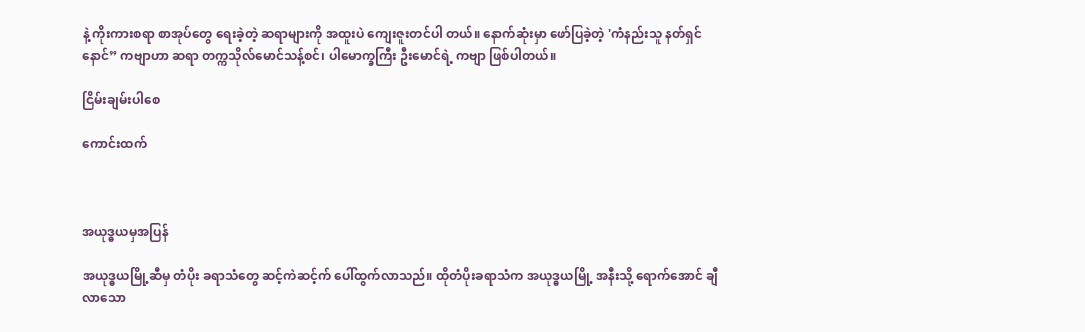နဲ့ ကိုးကားစရာ စာအုပ်တွေ ရေးခဲ့တဲ့ ဆရာများကို အထူးပဲ ကျေးဇူးတင်ပါ တယ်။ နောက်ဆုံးမှာ ဖော်ပြခဲ့တဲ့ 'ကံနည်းသူ နတ်ရှင်နောင်” ကဗျာဟာ ဆရာ တက္ကသိုလ်မောင်သန့်စင်၊ ပါမောက္ခကြီး ဦးမောင်ရဲ့ ကဗျာ ဖြစ်ပါတယ်။

ငြိမ်းချမ်းပါစေ

ကောင်းထက်



အယုဒ္ဓယမှအပြန်

အယုဒ္ဓယမြို့ဆီမှ တံပိုး ခရာသံတွေ ဆင့်ကဲဆင့်က် ပေါ်ထွက်လာသည်။ ထိုတံပိုးခရာသံက အယုဒ္ဓယမြို့ အနီးသို့ ရောက်အောင် ချီလာသော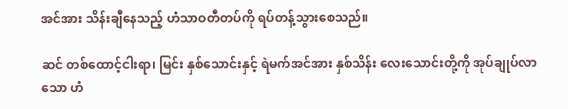အင်အား သိန်းချီနေသည့် ဟံသာဝတီတပ်ကို ရပ်တန့်သွားစေသည်။

ဆင် တစ်ထောင့်ငါးရာ၊ မြင်း နှစ်သောင်းနှင့် ရဲမက်အင်အား နှစ်သိန်း လေးသောင်းတို့ကို အုပ်ချုပ်လာသော ဟံ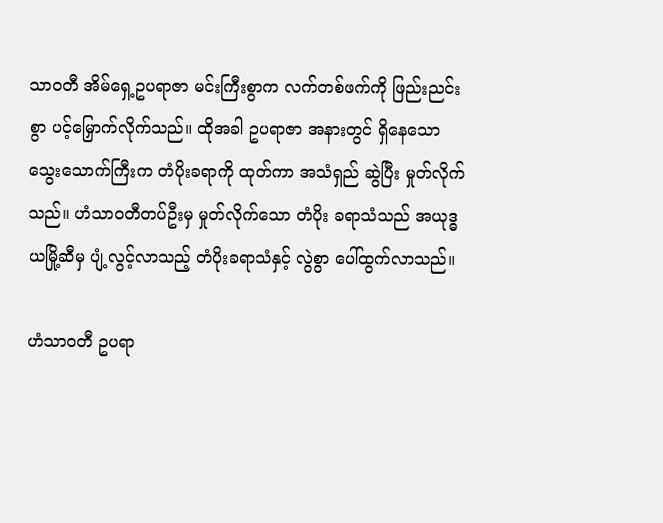သာဝတီ အိမ်ရှေ့ဥပရာဇာ မင်းကြီးစွာက လက်တစ်ဖက်ကို ဖြည်းညင်းစွာ ပင့်မြှောက်လိုက်သည်။ ထိုအခါ ဥပရာဇာ အနားတွင် ရှိနေသော သွေးသောက်ကြီးက တံပိုးခရာကို ထုတ်ကာ အသံရှည် ဆွဲပြီး မှုတ်လိုက်သည်။ ဟံသာဝတီတပ်ဦးမှ မှုတ်လိုက်သော တံပိုး ခရာသံသည် အယုဒ္ဓယမြို့ဆီမှ ပျံ့လွင့်လာသည့် တံပိုးခရာသံနှင့် လွဲစွာ ပေါ်ထွက်လာသည်။

ဟံသာဝတီ ဥပရာ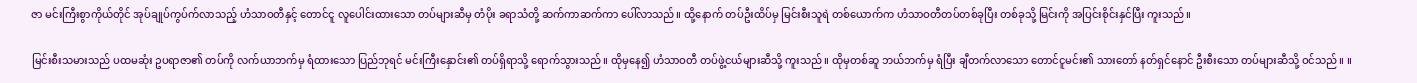ဇာ မင်းကြီးစွာကိုယ်တိုင် အုပ်ချုပ်ကွပ်က်လာသည့် ဟံသာဝတီနှင့် တောင်ငူ လူပေါင်းထားသော တပ်များဆီမှ တံပိုး ခရာသံတို့ ဆက်ကာဆက်ကာ ပေါ်လာသည်။ ထို့နောက် တပ်ဦးထိပ်မှ မြင်းစီးသူရဲ တစ်ယောက်က ဟံသာဝတီတပ်တစ်ခုပြီး တစ်ခုသို့ မြင်းကို အပြင်းစိုင်းနှင်ပြီး ကူးသည်။

မြင်းစီးသမားသည် ပထမဆုံး ဥပရာဇာ၏ တပ်ကို လက်ယာဘက်မှ ရံထားသော ပြည်ဘုရင် မင်းကြီးနှောင်း၏ တပ်ရှိရာသို့ ရောက်သွားသည်။ ထိုမှနေ၍ ဟံသာဝတီ တပ်ဖွဲ့ငယ်များဆီသို့ ကူးသည်။ ထိုမှတစ်ဆူ ဘယ်ဘက်မှ ရံပြီး ချီတက်လာသော တောင်ငူမင်း၏ သားတော် နတ်ရှင်နောင် ဦးစီးသော တပ်များဆီသို့ ဝင်သည်။ ။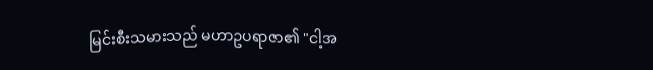မြင်းစီးသမားသည် မဟာဥပရာဇာ၏ "ငါ့အ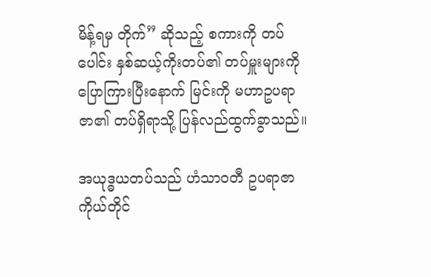မိန့်ရမှ တိုက်” ဆိုသည့် စကားကို တပ်ပေါင်း နှစ်ဆယ့်ကိုးတပ်၏ တပ်မှူးများကို ပြောကြားပြီးနောက် မြင်းကို မဟာဥပရာဇာ၏ တပ်ရှိရာသို့ ပြန်လည်ထွက်ခွာသည်။

အယုဒ္ဓယတပ်သည် ဟံသာဝတီ ဥပရာဇာကိုယ်တိုင်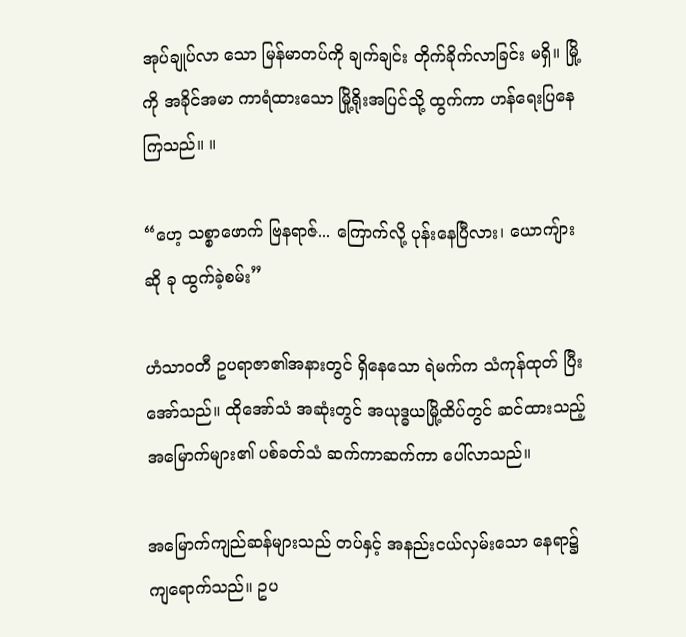အုပ်ချုပ်လာ သော မြန်မာတပ်ကို ချက်ချင်း တိုက်ခိုက်လာခြင်း မရှိ။ မြို့ကို အခိုင်အမာ ကာရံထားသော မြို့ရိုးအပြင်သို့ ထွက်ကာ ဟန်ရေးပြနေကြသည်။ ။

“ဟေ့ သစ္စာဖောက် ဗြနရာဇ်... ကြောက်လို့ ပုန်းနေပြီလား၊ ယောကျ်ား ဆို ခု ထွက်ခဲ့စမ်း”

ဟံသာဝတီ ဥပရာဇာ၏အနားတွင် ရှိနေသော ရဲမက်က သံကုန်ထုတ် ပြီး အော်သည်။ ထိုအော်သံ အဆုံးတွင် အယုဒ္ဓယမြို့ထိပ်တွင် ဆင်ထားသည့် အမြောက်များ၏ ပစ်ခတ်သံ ဆက်ကာဆက်ကာ ပေါ်လာသည်။

အမြောက်ကျည်ဆန်များသည် တပ်နှင့် အနည်းငယ်လှမ်းသော နေရာ၌ ကျရောက်သည်။ ဥပ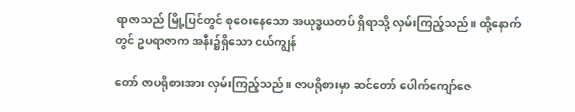ရာဇာသည် မြို့ပြင်တွင် စုဝေးနေသော အယုဒ္ဓယတပ် ရှိရာသို့ လှမ်းကြည့်သည်။ ထို့နောက်တွင် ဥပရာဇာက အနီး၌ရှိသော ငယ်ကျွန်

တော် ဇာပရိုစားအား လှမ်းကြည့်သည်။ ဇာပရိုစားမှာ ဆင်တော် ပေါက်ကျော်ဇေ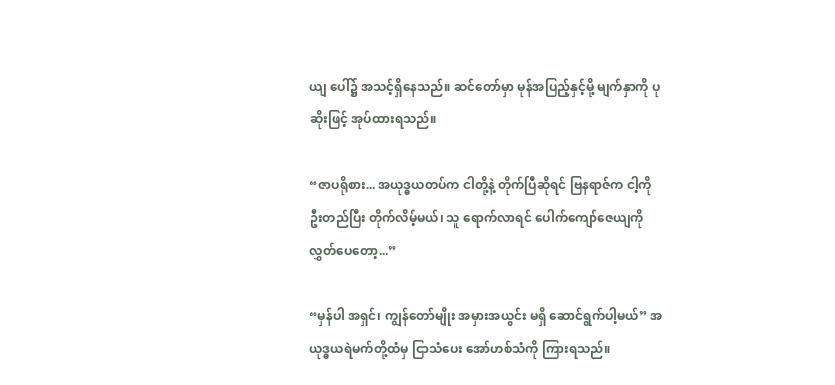ယျ ပေါ်၌ အသင့်ရှိနေသည်။ ဆင်တော်မှာ မုန်အပြည့်နှင့်မို့ မျက်နှာကို ပုဆိုးဖြင့် အုပ်ထားရသည်။

“ဇာပရိုစား... အယုဒ္ဓယတပ်က ငါတို့နဲ့ တိုက်ပြီဆိုရင် ဗြနရာဇ်က ငါ့ကို ဦးတည်ပြီး တိုက်လိမ့်မယ်၊ သူ ရောက်လာရင် ပေါက်ကျော်ဇေယျကို လွှတ်ပေတော့...”

“မှန်ပါ အရှင်၊ ကျွန်တော်မျိုး အမှားအယွင်း မရှိ ဆောင်ရွက်ပါ့မယ်” အယုဒ္ဓယရဲမက်တို့ထံမှ ငြာသံပေး အော်ဟစ်သံကို ကြားရသည်။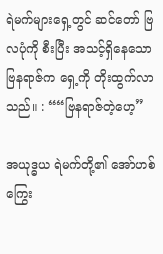ရဲမက်များရှေ့တွင် ဆင်တော် ဗြလပုံကို စီးပြီး အသင့်ရှိနေသော ဗြနရာဇ်က ရှေ့ကို တိုးထွက်လာသည်။ : ““ဗြနရာဇ်တဲ့ဟေ့”

အယုဒ္ဓယ ရဲမက်တို့၏ အော်ဟစ်ကြွေး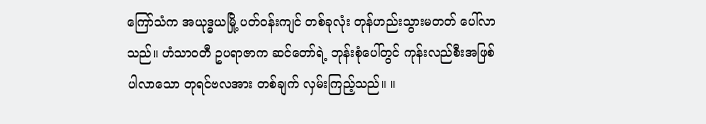ကြော်သံက အယုဒ္ဓယမြို့ ပတ်ဝန်းကျင် တစ်ခုလုံး တုန်ဟည်းသွားမတတ် ပေါ်လာသည်။ ဟံသာဝတီ ဥပရာဇာက ဆင်တော်ရဲ့ ဘုန်းစုံပေါ်တွင် ကုန်းလည်စီးအဖြစ် ပါလာသော တုရင်ဗလအား တစ်ချက် လှမ်းကြည့်သည်။ ။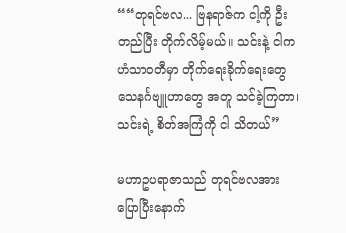““တုရင်ဗလ... ဗြနရာဇ်က ငါ့ကို ဦးတည်ပြီး တိုက်လိမ့်မယ်။ သင်းနဲ့ ငါက ဟံသာဝတီမှာ တိုက်ရေးခိုက်ရေးတွေ သေနင်္ဂဗျူဟာတွေ အတူ သင်ခဲ့ကြတာ၊ သင်းရဲ့ စိတ်အကြံကို ငါ သိတယ်”

မဟာဥပရာဇာသည် တုရင်ဗလအား ပြောပြီးနောက်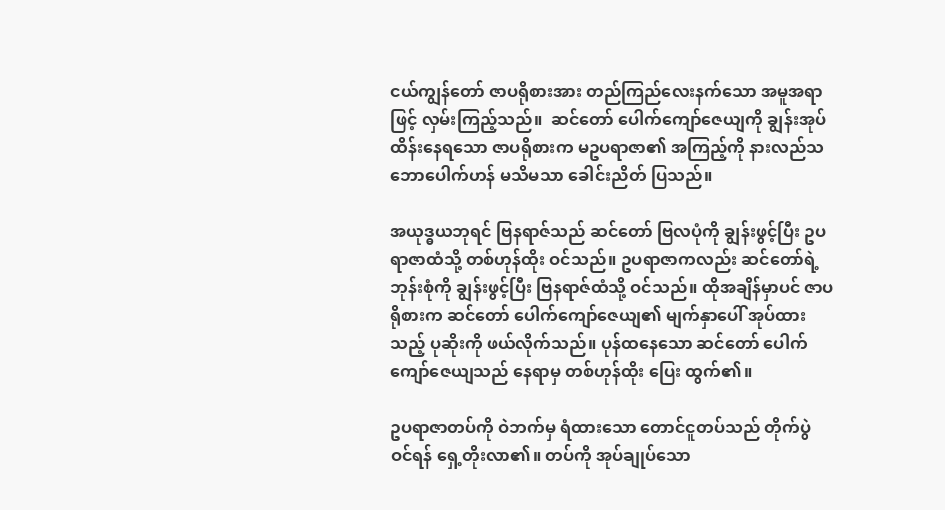ငယ်ကျွန်တော် ဇာပရိုစားအား တည်ကြည်လေးနက်သော အမူအရာဖြင့် လှမ်းကြည့်သည်။  ဆင်တော် ပေါက်ကျော်ဇေယျကို ချွန်းအုပ် ထိန်းနေရသော ဇာပရိုစားက မဥပရာဇာ၏ အကြည့်ကို နားလည်သဘောပေါက်ဟန် မသိမသာ ခေါင်းညိတ် ပြသည်။

အယုဒ္ဓယဘုရင် ဗြနရာဇ်သည် ဆင်တော် ဗြလပုံကို ချွန်းဖွင့်ပြီး ဥပရာဇာထံသို့ တစ်ဟုန်ထိုး ဝင်သည်။ ဥပရာဇာကလည်း ဆင်တော်ရဲ့ ဘုန်းစုံကို ချွန်းဖွင့်ပြီး ဗြနရာဇ်ထံသို့ ဝင်သည်။ ထိုအချိန်မှာပင် ဇာပရိုစားက ဆင်တော် ပေါက်ကျော်ဇေယျ၏ မျက်နှာပေါ် အုပ်ထားသည့် ပုဆိုးကို ဖယ်လိုက်သည်။ ပုန်ထနေသော ဆင်တော် ပေါက်ကျော်ဇေယျသည် နေရာမှ တစ်ဟုန်ထိုး ပြေး ထွက်၏။

ဥပရာဇာတပ်ကို ဝဲဘက်မှ ရံထားသော တောင်ငူတပ်သည် တိုက်ပွဲ ဝင်ရန် ရှေ့တိုးလာ၏။ တပ်ကို အုပ်ချုပ်သော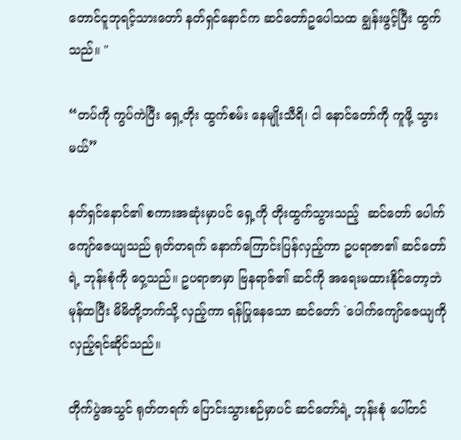တောင်ငူဘုရင့်သားတော် နတ်ရှင်နောင်က ဆင်တော်ဥပေါသထ ချွန်းဖွင့်ပြီး ထွက်သည်။ "

“တပ်ကို ကွပ်ကဲပြီး ရှေ့တိုး ထွက်စမ်း နေမျိုးသီရိ၊ ငါ နောင်တော်ကို ကူဖို့ သွားမယ်”

နတ်ရှင်နောင်၏ စကားအဆုံးမှာပင် ရှေ့ကို တိုးထွက်သွားသည့်  ဆင်တော် ပေါက်ကျော်ဇေယျသည် ရုတ်တရက် နောက်ကြောင်းပြန်လှည့်ကာ ဥပရာဇာ၏ ဆင်တော်ရဲ့ ဘုန်းစုံကို ဝှေ့သည်။ ဥပရာဇာမှာ ဗြနရာဇ်၏ ဆင်ကို အရေးမထားနိုင်တော့ဘဲ မုန်ထပြီး မိမိတို့ဘက်သို့ လှည့်ကာ ရန်ပြုနေသော ဆင်တော် `ပေါက်ကျော်ဇေယျကို လှည့်ရင်ဆိုင်သည်။

တိုက်ပွဲအသွင် ရုတ်တရက် ပြောင်းသွားစဉ်မှာပင် ဆင်တော်ရဲ့ ဘုန်းစုံ ပေါ်တင်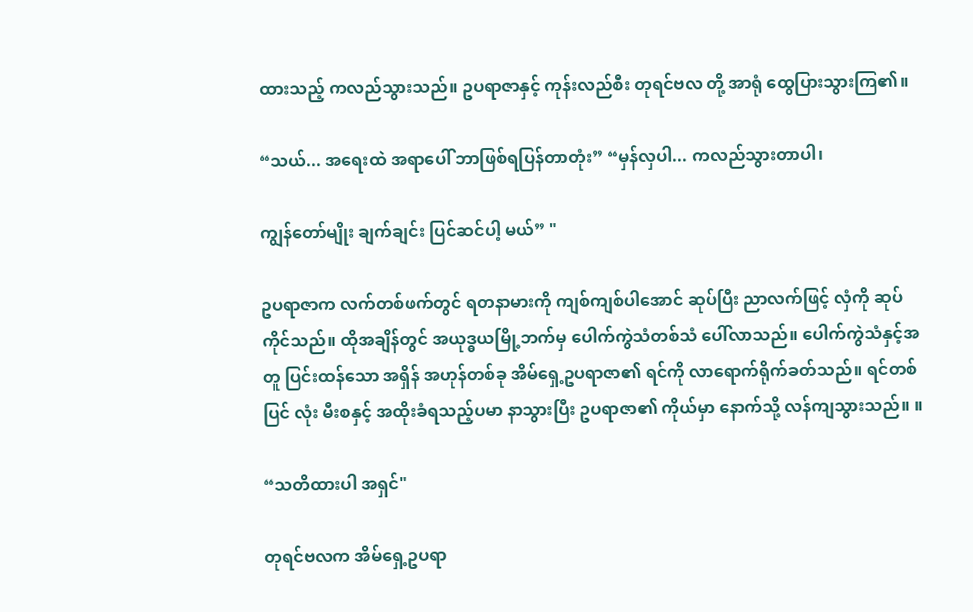ထားသည့် ကလည်သွားသည်။ ဥပရာဇာနှင့် ကုန်းလည်စီး တုရင်ဗလ တို့ အာရုံ ထွေပြားသွားကြ၏။

“သယ်... အရေးထဲ အရာပေါ် ဘာဖြစ်ရပြန်တာတုံး” “မှန်လှပါ... ကလည်သွားတာပါ၊

ကျွန်တော်မျိုး ချက်ချင်း ပြင်ဆင်ပါ့ မယ်” "

ဥပရာဇာက လက်တစ်ဖက်တွင် ရတနာမားကို ကျစ်ကျစ်ပါအောင် ဆုပ်ပြီး ညာလက်ဖြင့် လှံကို ဆုပ်ကိုင်သည်။ ထိုအချိန်တွင် အယုဒ္ဓယမြို့ဘက်မှ ပေါက်ကွဲသံတစ်သံ ပေါ်လာသည်။ ပေါက်ကွဲသံနှင့်အတူ ပြင်းထန်သော အရှိန် အဟုန်တစ်ခု အိမ်ရှေ့ဥပရာဇာ၏ ရင်ကို လာရောက်ရိုက်ခတ်သည်။ ရင်တစ်ပြင် လုံး မီးစနှင့် အထိုးခံရသည့်ပမာ နာသွားပြီး ဥပရာဇာ၏ ကိုယ်မှာ နောက်သို့ လန်ကျသွားသည်။ ။

“သတိထားပါ အရှင်"

တုရင်ဗလက အိမ်ရှေ့ဥပရာ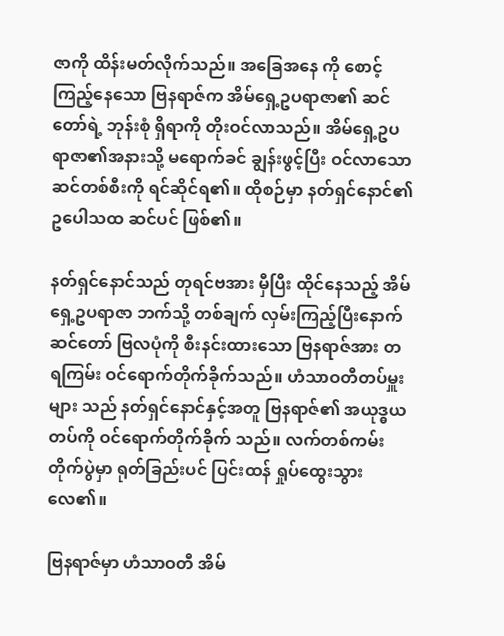ဇာကို ထိန်းမတ်လိုက်သည်။ အခြေအနေ ကို စောင့်ကြည့်နေသော ဗြနရာဇ်က အိမ်ရှေ့ဥပရာဇာ၏ ဆင်တော်ရဲ့ ဘုန်းစုံ ရှိရာကို တိုးဝင်လာသည်။ အိမ်ရှေ့ဥပရာဇာ၏အနားသို့ မရောက်ခင် ချွန်းဖွင့်ပြီး ဝင်လာသော ဆင်တစ်စီးကို ရင်ဆိုင်ရ၏။ ထိုစဉ်မှာ နတ်ရှင်နောင်၏ ဥပေါသထ ဆင်ပင် ဖြစ်၏။

နတ်ရှင်နောင်သည် တုရင်ဗအား မှီပြီး ထိုင်နေသည့် အိမ်ရှေ့ဥပရာဇာ ဘက်သို့ တစ်ချက် လှမ်းကြည့်ပြီးနောက် ဆင်တော် ဗြလပုံကို စီးနင်းထားသော ဗြနရာဇ်အား တရကြမ်း ဝင်ရောက်တိုက်ခိုက်သည်။ ဟံသာဝတီတပ်မှူးများ သည် နတ်ရှင်နောင်နှင့်အတူ ဗြနရာဇ်၏ အယုဒ္ဓယတပ်ကို ဝင်ရောက်တိုက်ခိုက် သည်။ လက်တစ်ကမ်း တိုက်ပွဲမှာ ရုတ်ခြည်းပင် ပြင်းထန် ရှုပ်ထွေးသွားလေ၏။

ဗြနရာဇ်မှာ ဟံသာဝတီ အိမ်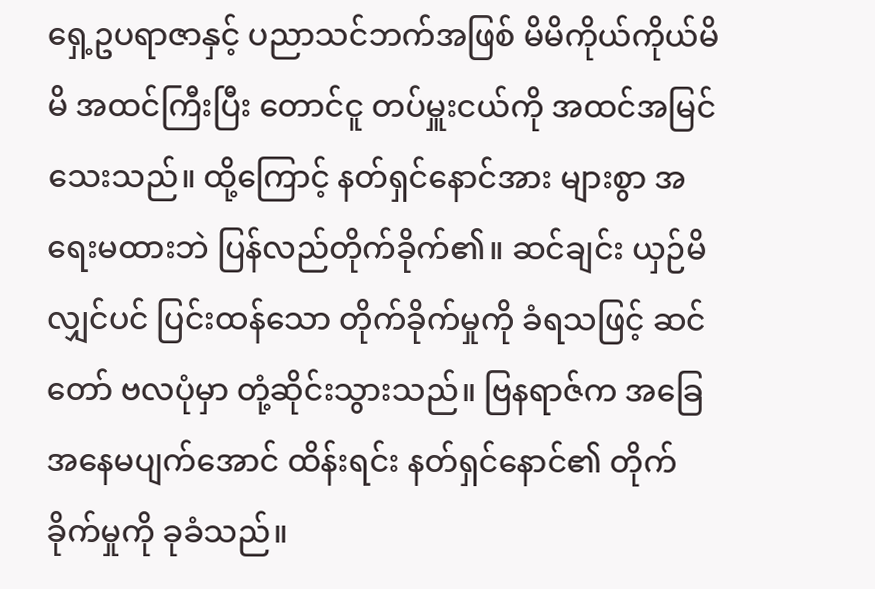ရှေ့ဥပရာဇာနှင့် ပညာသင်ဘက်အဖြစ် မိမိကိုယ်ကိုယ်မိမိ အထင်ကြီးပြီး တောင်ငူ တပ်မှူးငယ်ကို အထင်အမြင်သေးသည်။ ထို့ကြောင့် နတ်ရှင်နောင်အား များစွာ အရေးမထားဘဲ ပြန်လည်တိုက်ခိုက်၏။ ဆင်ချင်း ယှဉ်မိလျှင်ပင် ပြင်းထန်သော တိုက်ခိုက်မှုကို ခံရသဖြင့် ဆင်တော် ဗလပုံမှာ တုံ့ဆိုင်းသွားသည်။ ဗြနရာဇ်က အခြေအနေမပျက်အောင် ထိန်းရင်း နတ်ရှင်နောင်၏ တိုက်ခိုက်မှုကို ခုခံသည်။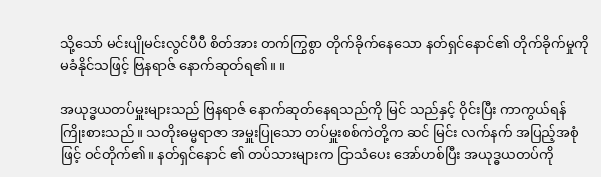သို့သော် မင်းပျိုမင်းလွင်ပီပီ စိတ်အား တက်ကြွစွာ တိုက်ခိုက်နေသော နတ်ရှင်နောင်၏ တိုက်ခိုက်မှုကို မခံနိုင်သဖြင့် ဗြနရာဇ် နောက်ဆုတ်ရ၏။ ။

အယုဒ္ဓယတပ်မှူးများသည် ဗြနရာဇ် နောက်ဆုတ်နေရသည်ကို မြင် သည်နှင့် ဝိုင်းပြီး ကာကွယ်ရန် ကြိုးစားသည်။ သတိုးဓမ္မရာဇာ အမှူးပြုသော တပ်မှူးစစ်ကဲတို့က ဆင် မြင်း လက်နက် အပြည့်အစုံဖြင့် ဝင်တိုက်၏။ နတ်ရှင်နောင် ၏ တပ်သားများက ငြာသံပေး အော်ဟစ်ပြီး အယုဒ္ဓယတပ်ကို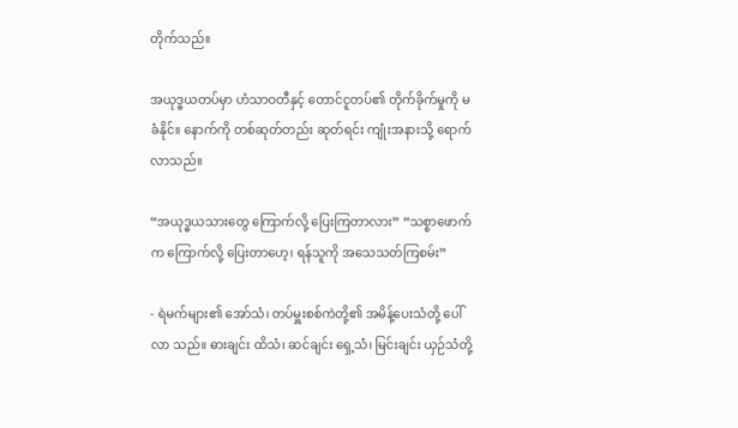တိုက်သည်။

အယုဒ္ဓယတပ်မှာ ဟံသာဝတီနှင့် တောင်ငူတပ်၏ တိုက်ခိုက်မှုကို မခံနိုင်။ နောက်ကို တစ်ဆုတ်တည်း ဆုတ်ရင်း ကျုံးအနားသို့ ရောက်လာသည်။

“အယုဒ္ဓယသားတွေ ကြောက်လို့ ပြေးကြတာလား” “သစ္စာဖောက်က ကြောက်လို့ ပြေးတာဟေ့၊ ရန်သူကို အသေသတ်ကြစမ်း”

- ရဲမက်များ၏ အော်သံ၊ တပ်မှူးစစ်ကဲတို့၏ အမိန့်ပေးသံတို့ ပေါ်လာ သည်။ ဓားချင်း ထိသံ၊ ဆင်ချင်း ရှေ့သံ၊ မြင်းချင်း ယှဉ်သံတို့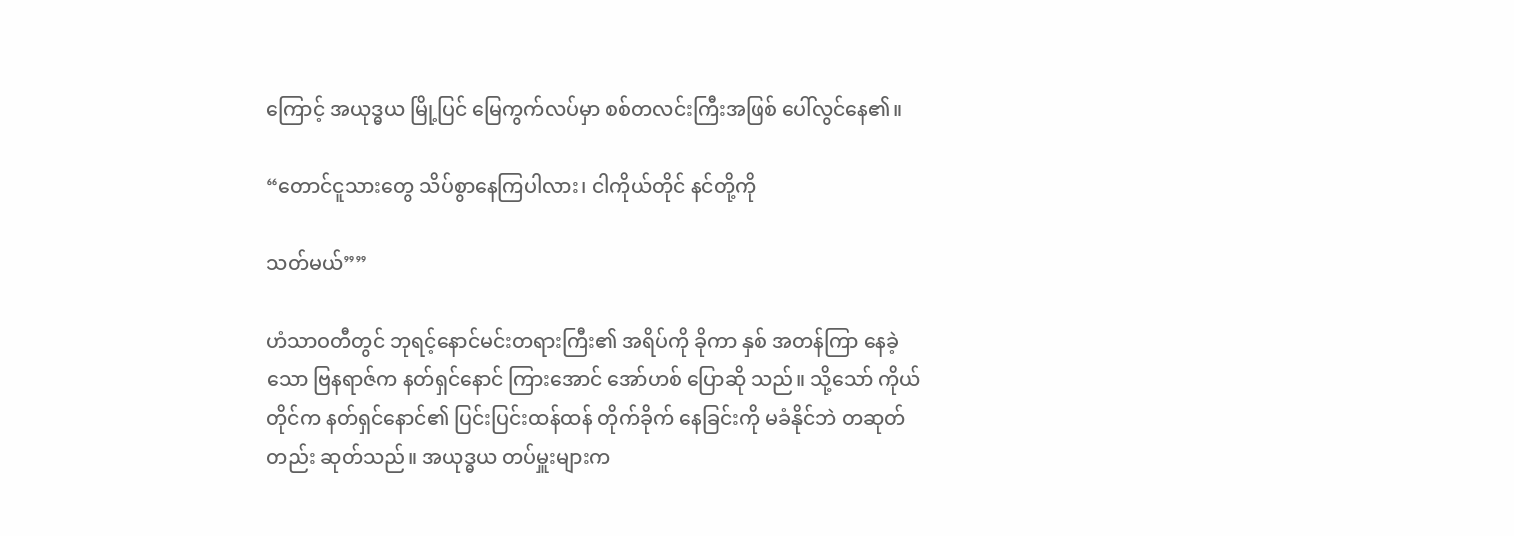ကြောင့် အယုဒ္ဓယ မြို့ပြင် မြေကွက်လပ်မှာ စစ်တလင်းကြီးအဖြစ် ပေါ်လွင်နေ၏။

“တောင်ငူသားတွေ သိပ်စွာနေကြပါလား၊ ငါကိုယ်တိုင် နင်တို့ကို

သတ်မယ်””

ဟံသာဝတီတွင် ဘုရင့်နောင်မင်းတရားကြီး၏ အရိပ်ကို ခိုကာ နှစ် အတန်ကြာ နေခဲ့သော ဗြနရာဇ်က နတ်ရှင်နောင် ကြားအောင် အော်ဟစ် ပြောဆို သည်။ သို့သော် ကိုယ်တိုင်က နတ်ရှင်နောင်၏ ပြင်းပြင်းထန်ထန် တိုက်ခိုက် နေခြင်းကို မခံနိုင်ဘဲ တဆုတ်တည်း ဆုတ်သည်။ အယုဒ္ဓယ တပ်မှူးများက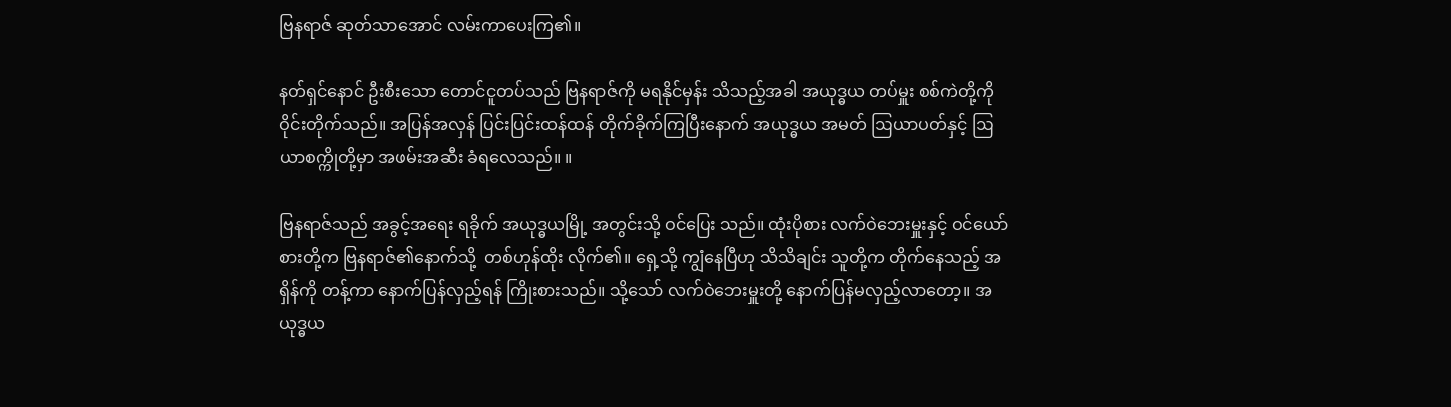ဗြနရာဇ် ဆုတ်သာအောင် လမ်းကာပေးကြ၏။

နတ်ရှင်နောင် ဦးစီးသော တောင်ငူတပ်သည် ဗြနရာဇ်ကို မရနိုင်မှန်း သိသည့်အခါ အယုဒ္ဓယ တပ်မှူး စစ်ကဲတို့ကို ဝိုင်းတိုက်သည်။ အပြန်အလှန် ပြင်းပြင်းထန်ထန် တိုက်ခိုက်ကြပြီးနောက် အယုဒ္ဓယ အမတ် ဩယာပတ်နှင့် ဩယာစက္ကိုတို့မှာ အဖမ်းအဆီး ခံရလေသည်။ ။

ဗြနရာဇ်သည် အခွင့်အရေး ရခိုက် အယုဒ္ဓယမြို့ အတွင်းသို့ ဝင်ပြေး သည်။ ထုံးပိုစား လက်ဝဲဘေးမှူးနှင့် ဝင်ယော်စားတို့က ဗြနရာဇ်၏နောက်သို့  တစ်ဟုန်ထိုး လိုက်၏။ ရှေ့သို့ ကျွံနေပြီဟု သိသိချင်း သူတို့က တိုက်နေသည့် အရှိန်ကို တန့်ကာ နောက်ပြန်လှည့်ရန် ကြိုးစားသည်။ သို့သော် လက်ဝဲဘေးမှူးတို့ နောက်ပြန်မလှည့်လာတော့။ အယုဒ္ဓယ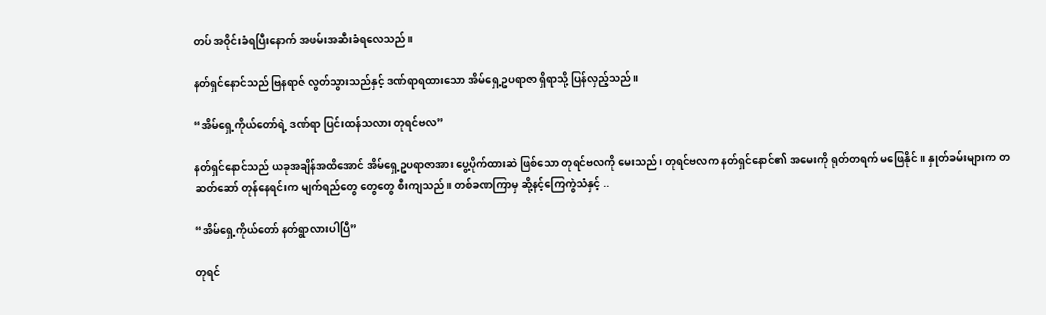တပ် အဝိုင်းခံရပြီးနောက် အဖမ်းအဆီးခံရလေသည်။

နတ်ရှင်နောင်သည် ဗြနရာဇ် လွတ်သွားသည်နှင့် ဒဏ်ရာရထားသော အိမ်ရှေ့ဥပရာဇာ ရှိရာသို့ ပြန်လှည့်သည်။

“အိမ်ရှေ့ကိုယ်တော်ရဲ့ ဒဏ်ရာ ပြင်းထန်သလား တုရင်ဗလ”

နတ်ရှင်နောင်သည် ယခုအချိန်အထိအောင် အိမ်ရှေ့ဥပရာဇာအား ပွေ့ပိုက်ထားဆဲ ဖြစ်သော တုရင်ဗလကို မေးသည်၊ တုရင်ဗလက နတ်ရှင်နောင်၏ အမေးကို ရုတ်တရက် မဖြေနိုင်။ နှုတ်ခမ်းများက တဆတ်ဆော် တုန်နေရင်းက မျက်ရည်တွေ တွေတွေ စီးကျသည်။ တစ်ခဏကြာမှ ဆို့နင့်ကြေကွဲသံနှင့် ..

“အိမ်ရှေ့ကိုယ်တော် နတ်ရွာလားပါပြီ”

တုရင်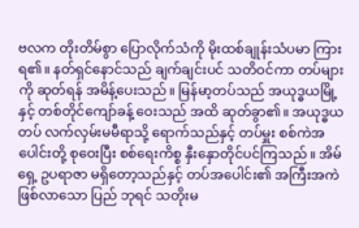ဗလက တိုးတိမ်စွာ ပြောလိုက်သံကို မိုးထစ်ချုန်းသံပမာ ကြား ရ၏။ နတ်ရှင်နောင်သည် ချက်ချင်းပင် သတိဝင်ကာ တပ်များကို ဆုတ်ရန် အမိန့်ပေးသည်။ မြန်မာ့တပ်သည် အယုဒ္ဓယမြို့နှင့် တစ်တိုင်ကျော်ခန့် ဝေးသည် အထိ ဆုတ်ခွာ၏။ အယုဒ္ဓယတပ် လက်လှမ်းမမီရာသို့ ရောက်သည်နှင့် တပ်မှူး စစ်ကဲအပေါင်းတို့ စုဝေးပြီး စစ်ရေးကိစ္စ နှီးနှောတိုင်ပင်ကြသည်။ အိမ်ရှေ့ ဥပရာဇာ မရှိတော့သည်နှင့် တပ်အပေါင်း၏ အကြီးအကဲ ဖြစ်လာသော ပြည် ဘုရင် သတိုးမ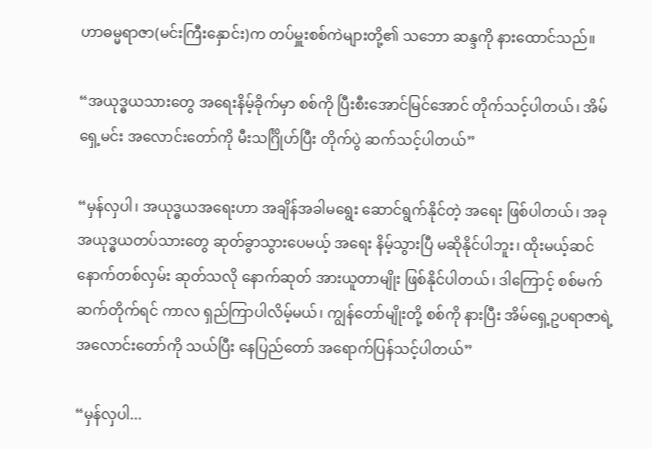ဟာဓမ္မရာဇာ(မင်းကြီးနှောင်း)က တပ်မှူးစစ်ကဲများတို့၏ သဘော ဆန္ဒကို နားထောင်သည်။

“အယုဒ္ဓယသားတွေ အရေးနိမ့်ခိုက်မှာ စစ်ကို ပြီးစီးအောင်မြင်အောင် တိုက်သင့်ပါတယ်၊ အိမ်ရှေ့မင်း အလောင်းတော်ကို မီးသင်္ဂြိုဟ်ပြီး တိုက်ပွဲ ဆက်သင့်ပါတယ်”

“မှန်လှပါ၊ အယုဒ္ဓယအရေးဟာ အချိန်အခါမရွေး ဆောင်ရွက်နိုင်တဲ့ အရေး ဖြစ်ပါတယ်၊ အခု အယုဒ္ဓယတပ်သားတွေ ဆုတ်ခွာသွားပေမယ့် အရေး နိမ့်သွားပြီ မဆိုနိုင်ပါဘူး၊ ထိုးမယ့်ဆင် နောက်တစ်လှမ်း ဆုတ်သလို နောက်ဆုတ် အားယူတာမျိုး ဖြစ်နိုင်ပါတယ်၊ ဒါကြောင့် စစ်မက် ဆက်တိုက်ရင် ကာလ ရှည်ကြာပါလိမ့်မယ်၊ ကျွန်တော်မျိုးတို့ စစ်ကို နားပြီး အိမ်ရှေ့ဥပရာဇာရဲ့ အလောင်းတော်ကို သယ်ပြီး နေပြည်တော် အရောက်ပြန်သင့်ပါတယ်”

“မှန်လှပါ...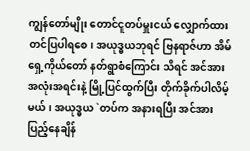ကျွန်တော်မျိုး တောင်ငူတပ်မှူးငယ် လျှောက်ထား တင်ပြပါရစေ၊ အယုဒ္ဓယဘုရင် ဗြနရာဇ်ဟာ အိမ်ရှေ့ကိုယ်တော် နတ်ရွာစံကြောင်း သိရင် အင်အားအလုံးအရင်းနဲ့ မြို့ပြင်ထွက်ပြီး တိုက်ခိုက်ပါလိမ့်မယ်၊ အယုဒ္ဓယ `တပ်က အနားရပြီး အင်အားပြည့်နေချိန်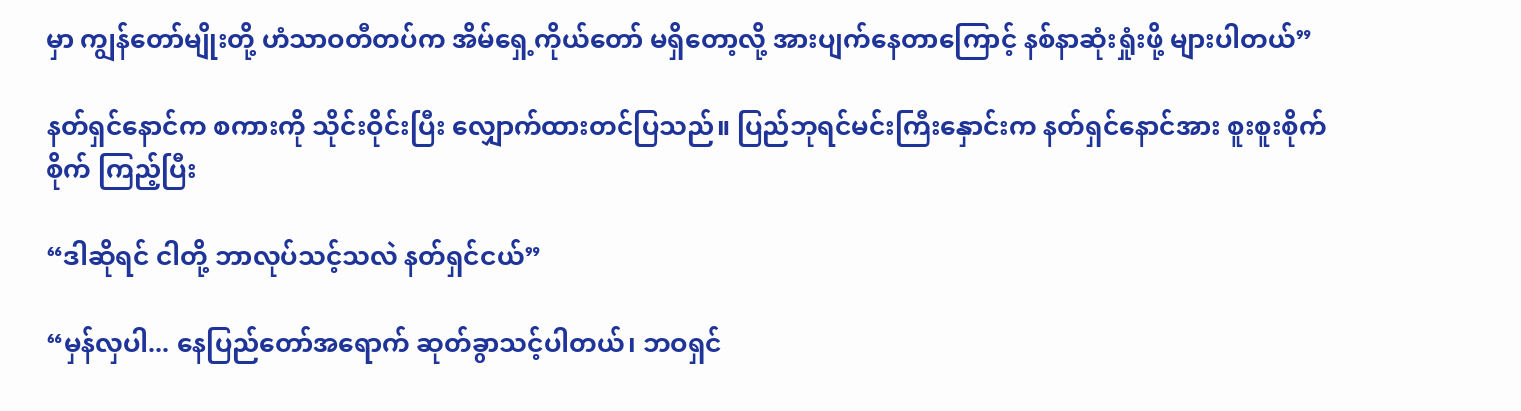မှာ ကျွန်တော်မျိုးတို့ ဟံသာဝတီတပ်က အိမ်ရှေ့ကိုယ်တော် မရှိတော့လို့ အားပျက်နေတာကြောင့် နစ်နာဆုံးရှုံးဖို့ များပါတယ်”

နတ်ရှင်နောင်က စကားကို သိုင်းဝိုင်းပြီး လျှောက်ထားတင်ပြသည်။ ပြည်ဘုရင်မင်းကြီးနှောင်းက နတ်ရှင်နောင်အား စူးစူးစိုက်စိုက် ကြည့်ပြီး

“ဒါဆိုရင် ငါတို့ ဘာလုပ်သင့်သလဲ နတ်ရှင်ငယ်”

“မှန်လှပါ... နေပြည်တော်အရောက် ဆုတ်ခွာသင့်ပါတယ်၊ ဘဝရှင်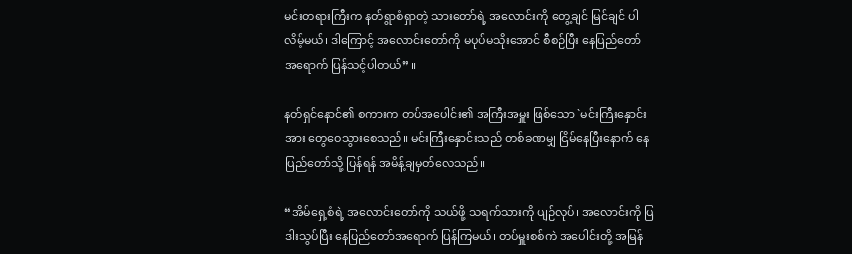မင်းတရားကြီးက နတ်ရွာစံရှာတဲ့ သားတော်ရဲ့ အလောင်းကို တွေ့ချင် မြင်ချင် ပါလိမ့်မယ်၊ ဒါကြောင့် အလောင်းတော်ကို မပုပ်မသိုးအောင် စီစဉ်ပြီး နေပြည်တော် အရောက် ပြန်သင့်ပါတယ်” ။

နတ်ရှင်နောင်၏ စကားက တပ်အပေါင်း၏ အကြီးအမှူး ဖြစ်သော `မင်းကြီးနှောင်းအား တွေဝေသွားစေသည်။ မင်းကြီးနှောင်းသည် တစ်ခဏမျှ ငြိမ်နေပြီးနောက် နေပြည်တော်သို့ ပြန်ရန် အမိန့်ချမှတ်လေသည်။

“အိမ်ရှေ့စံရဲ့ အလောင်းတော်ကို သယ်ဖို့ သရက်သားကို ပျဉ်လုပ်၊ အလောင်းကို ပြဒါးသွပ်ပြီး နေပြည်တော်အရောက် ပြန်ကြမယ်၊ တပ်မှူးစစ်ကဲ အပေါင်းတို့ အမြန်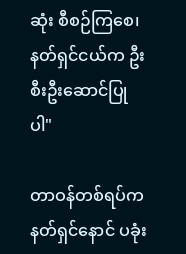ဆုံး စီစဉ်ကြစေ၊ နတ်ရှင်ငယ်က ဦးစီးဦးဆောင်ပြုပါ"

တာဝန်တစ်ရပ်က နတ်ရှင်နောင် ပခုံး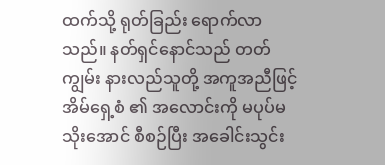ထက်သို့ ရုတ်ခြည်း ရောက်လာ သည်။ နတ်ရှင်နောင်သည် တတ်ကျွမ်း နားလည်သူတို့ အကူအညီဖြင့် အိမ်ရှေ့စံ ၏ အလောင်းကို မပုပ်မသိုးအောင် စီစဉ်ပြီး အခေါင်းသွင်း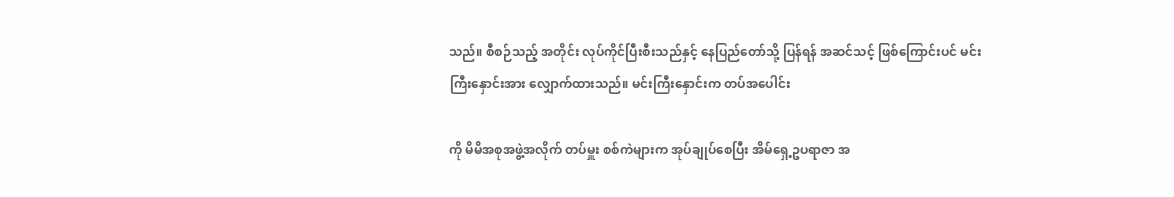သည်။ စီစဉ်သည့် အတိုင်း လုပ်ကိုင်ပြီးစီးသည်နှင့် နေပြည်တော်သို့ ပြန်ရန် အဆင်သင့် ဖြစ်ကြောင်းပင် မင်းကြီးနှောင်းအား လျှောက်ထားသည်။ မင်းကြီးနှောင်းက တပ်အပေါင်း

ကို မိမိအစုအဖွဲ့အလိုက် တပ်မှူး စစ်ကဲများက အုပ်ချုပ်စေပြီး အိမ်ရှေ့ဥပရာဇာ အ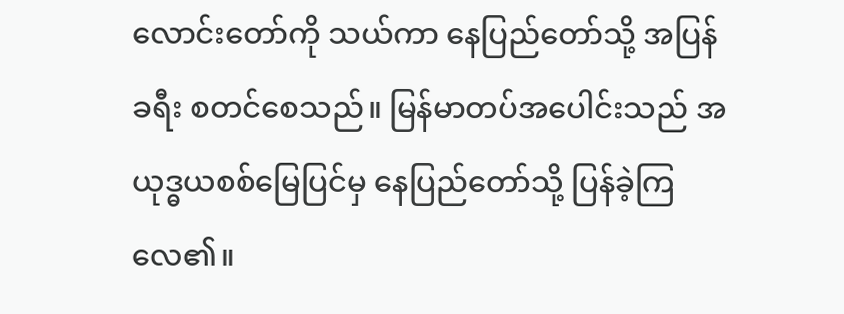လောင်းတော်ကို သယ်ကာ နေပြည်တော်သို့ အပြန်ခရီး စတင်စေသည်။ မြန်မာတပ်အပေါင်းသည် အယုဒ္ဓယစစ်မြေပြင်မှ နေပြည်တော်သို့ ပြန်ခဲ့ကြ လေ၏။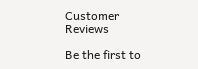Customer Reviews

Be the first to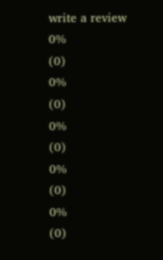write a review
0%
(0)
0%
(0)
0%
(0)
0%
(0)
0%
(0)